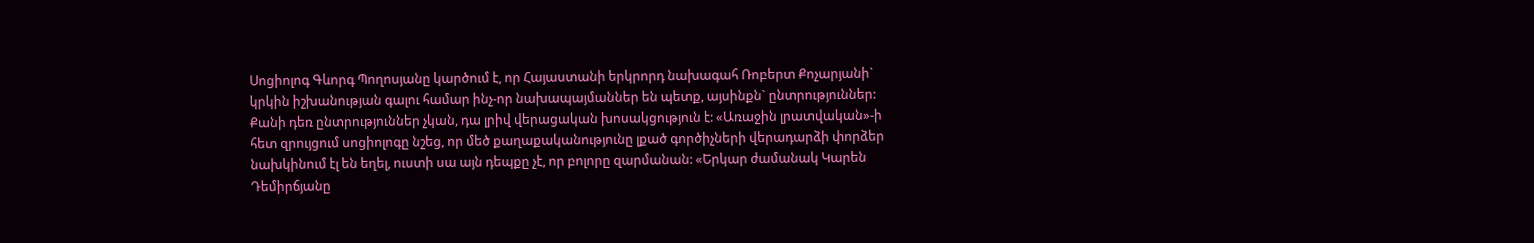Սոցիոլոգ Գևորգ Պողոսյանը կարծում է, որ Հայաստանի երկրորդ նախագահ Ռոբերտ Քոչարյանի` կրկին իշխանության գալու համար ինչ-որ նախապայմաններ են պետք, այսինքն` ընտրություններ: Քանի դեռ ընտրություններ չկան, դա լրիվ վերացական խոսակցություն է: «Առաջին լրատվական»-ի հետ զրույցում սոցիոլոգը նշեց, որ մեծ քաղաքականությունը լքած գործիչների վերադարձի փորձեր նախկինում էլ են եղել, ուստի սա այն դեպքը չէ, որ բոլորը զարմանան: «Երկար ժամանակ Կարեն Դեմիրճյանը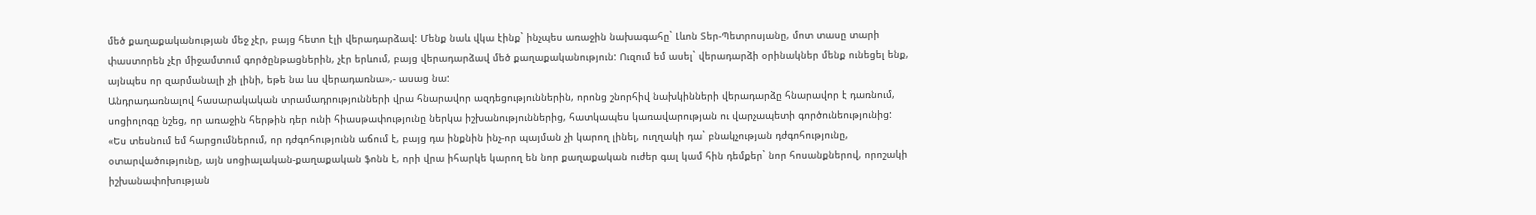մեծ քաղաքականության մեջ չէր, բայց հետո էլի վերադարձավ: Մենք նաև վկա էինք` ինչպես առաջին նախագահը` Լևոն Տեր-Պետրոսյանը, մոտ տասը տարի փաստորեն չէր միջամտում գործընթացներին, չէր երևում, բայց վերադարձավ մեծ քաղաքականություն: Ուզում եմ ասել` վերադարձի օրինակներ մենք ունեցել ենք, այնպես որ զարմանալի չի լինի, եթե նա ևս վերադառնա»,- ասաց նա:
Անդրադառնալով հասարակական տրամադրությունների վրա հնարավոր ազդեցություններին, որոնց շնորհիվ նախկինների վերադարձը հնարավոր է դառնում, սոցիոլոգը նշեց, որ առաջին հերթին դեր ունի հիասթափությունը ներկա իշխանություններից, հատկապես կառավարության ու վարչապետի գործունեությունից:
«Ես տեսնում եմ հարցումներում, որ դժգոհությունն աճում է, բայց դա ինքնին ինչ-որ պայման չի կարող լինել, ուղղակի դա` բնակչության դժգոհությունը, օտարվածությունը, այն սոցիալական-քաղաքական ֆոնն է, որի վրա իհարկե կարող են նոր քաղաքական ուժեր գալ կամ հին դեմքեր` նոր հոսանքներով, որոշակի իշխանափոխության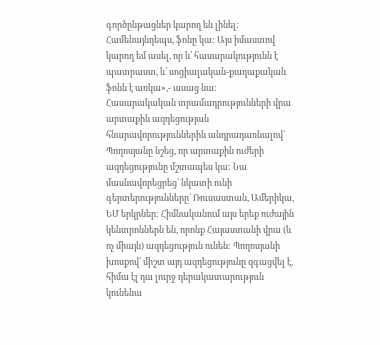գործընթացներ կարող են լինել: Համենայնդեպս, ֆոնը կա: Այս իմաստով կարող եմ ասել, որ և՛ հասարակությունն է պատրաստ, և՛ սոցիալական-քաղաքական ֆոնն է առկա»,- ասաց նա:
Հասարակական տրամադրությունների վրա արտաքին ազդեցության հնարավորություններին անդրադառնալով` Պողոսյանը նշեց, որ արտաքին ուժերի ազդեցությունը մշտապես կա: Նա մասնավորեցրեց` նկատի ունի գերտերությունները` Ռուսաստան, Ամերիկա, ԵՄ երկրներ: Հիմնականում այս երեք ուժային կենտրոններն են, որոնք Հայաստանի վրա (և ոչ միայն) ազդեցություն ունեն: Պողոսյանի խոսքով` միշտ այդ ազդեցությունը զգացվել է, հիմա էլ դա լուրջ դերակատարություն կունենա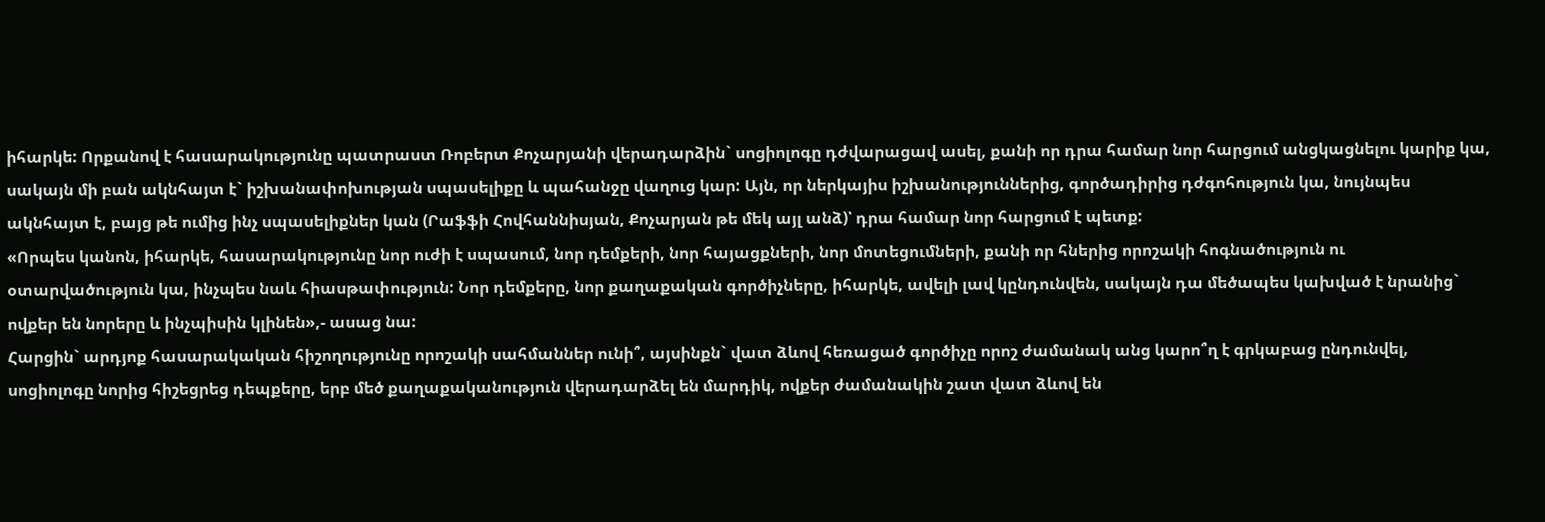իհարկե: Որքանով է հասարակությունը պատրաստ Ռոբերտ Քոչարյանի վերադարձին` սոցիոլոգը դժվարացավ ասել, քանի որ դրա համար նոր հարցում անցկացնելու կարիք կա, սակայն մի բան ակնհայտ է` իշխանափոխության սպասելիքը և պահանջը վաղուց կար: Այն, որ ներկայիս իշխանություններից, գործադիրից դժգոհություն կա, նույնպես ակնհայտ է, բայց թե ումից ինչ սպասելիքներ կան (Րաֆֆի Հովհաննիսյան, Քոչարյան թե մեկ այլ անձ)՝ դրա համար նոր հարցում է պետք:
«Որպես կանոն, իհարկե, հասարակությունը նոր ուժի է սպասում, նոր դեմքերի, նոր հայացքների, նոր մոտեցումների, քանի որ հներից որոշակի հոգնածություն ու օտարվածություն կա, ինչպես նաև հիասթափություն: Նոր դեմքերը, նոր քաղաքական գործիչները, իհարկե, ավելի լավ կընդունվեն, սակայն դա մեծապես կախված է նրանից` ովքեր են նորերը և ինչպիսին կլինեն»,- ասաց նա:
Հարցին` արդյոք հասարակական հիշողությունը որոշակի սահմաններ ունի՞, այսինքն` վատ ձևով հեռացած գործիչը որոշ ժամանակ անց կարո՞ղ է գրկաբաց ընդունվել, սոցիոլոգը նորից հիշեցրեց դեպքերը, երբ մեծ քաղաքականություն վերադարձել են մարդիկ, ովքեր ժամանակին շատ վատ ձևով են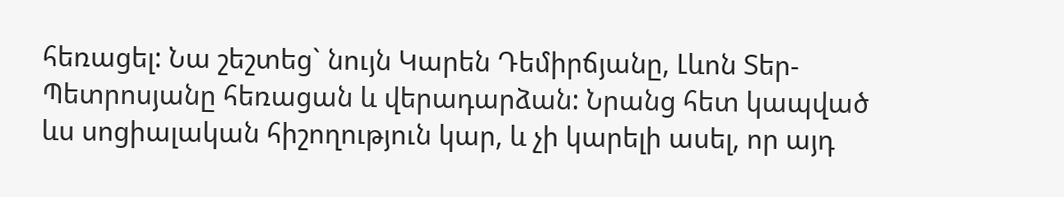հեռացել: Նա շեշտեց` նույն Կարեն Դեմիրճյանը, Լևոն Տեր-Պետրոսյանը հեռացան և վերադարձան: Նրանց հետ կապված ևս սոցիալական հիշողություն կար, և չի կարելի ասել, որ այդ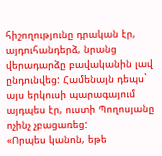հիշողությունը դրական էր, այդուհանդերձ, նրանց վերադարձը բավականին լավ ընդունվեց: Համենայն դեպս` այս երկուսի պարագայում այդպես էր, ուստի Պողոսյանը ոչինչ չբացառեց:
«Որպես կանոն, եթե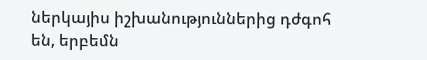ներկայիս իշխանություններից դժգոհ են, երբեմն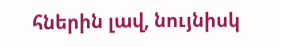հներին լավ, նույնիսկ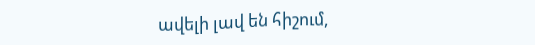ավելի լավ են հիշում,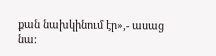քան նախկինում էր»,- ասաց նա: